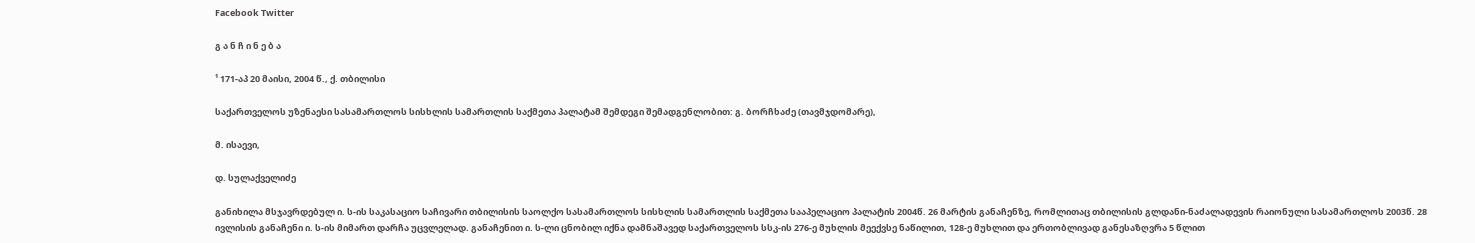Facebook Twitter

გ ა ნ ჩ ი ნ ე ბ ა

¹ 171-აპ 20 მაისი, 2004 წ., ქ. თბილისი

საქართველოს უზენაესი სასამართლოს სისხლის სამართლის საქმეთა პალატამ შემდეგი შემადგენლობით: გ. ბორჩხაძე (თავმჯდომარე),

მ. ისაევი,

დ. სულაქველიძე

განიხილა მსჯავრდებულ ი. ს-ის საკასაციო საჩივარი თბილისის საოლქო სასამართლოს სისხლის სამართლის საქმეთა სააპელაციო პალატის 2004წ. 26 მარტის განაჩენზე, რომლითაც თბილისის გლდანი-ნაძალადევის რაიონული სასამართლოს 2003წ. 28 ივლისის განაჩენი ი. ს-ის მიმართ დარჩა უცვლელად. განაჩენით ი. ს-ლი ცნობილ იქნა დამნაშავედ საქართველოს სსკ-ის 276-ე მუხლის მეექვსე ნაწილით, 128-ე მუხლით და ერთობლივად განესაზღვრა 5 წლით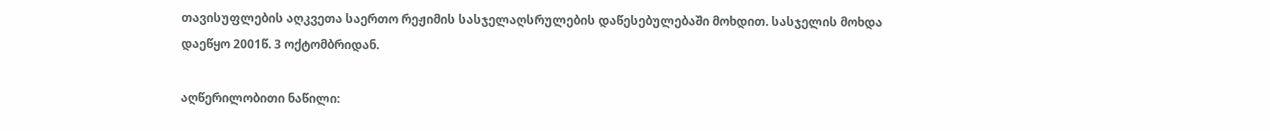თავისუფლების აღკვეთა საერთო რეჟიმის სასჯელაღსრულების დაწესებულებაში მოხდით. სასჯელის მოხდა დაეწყო 2001წ. 3 ოქტომბრიდან.

აღწერილობითი ნაწილი: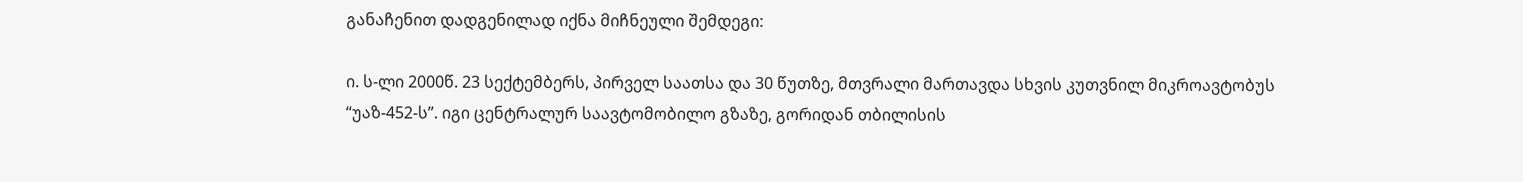განაჩენით დადგენილად იქნა მიჩნეული შემდეგი:

ი. ს-ლი 2000წ. 23 სექტემბერს, პირველ საათსა და 30 წუთზე, მთვრალი მართავდა სხვის კუთვნილ მიკროავტობუს “უაზ-452-ს”. იგი ცენტრალურ საავტომობილო გზაზე, გორიდან თბილისის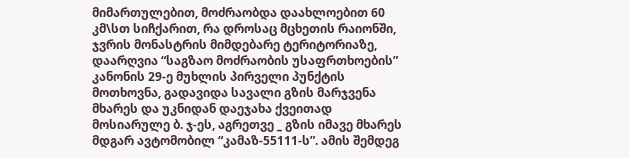მიმართულებით, მოძრაობდა დაახლოებით 60 კმ\სთ სიჩქარით, რა დროსაც მცხეთის რაიონში, ჯვრის მონასტრის მიმდებარე ტერიტორიაზე, დაარღვია “საგზაო მოძრაობის უსაფრთხოების” კანონის 29-ე მუხლის პირველი პუნქტის მოთხოვნა, გადავიდა სავალი გზის მარჯვენა მხარეს და უკნიდან დაეჯახა ქვეითად მოსიარულე ბ. ჯ-ეს, აგრეთვე _ გზის იმავე მხარეს მდგარ ავტომობილ “კამაზ-55111-ს”. ამის შემდეგ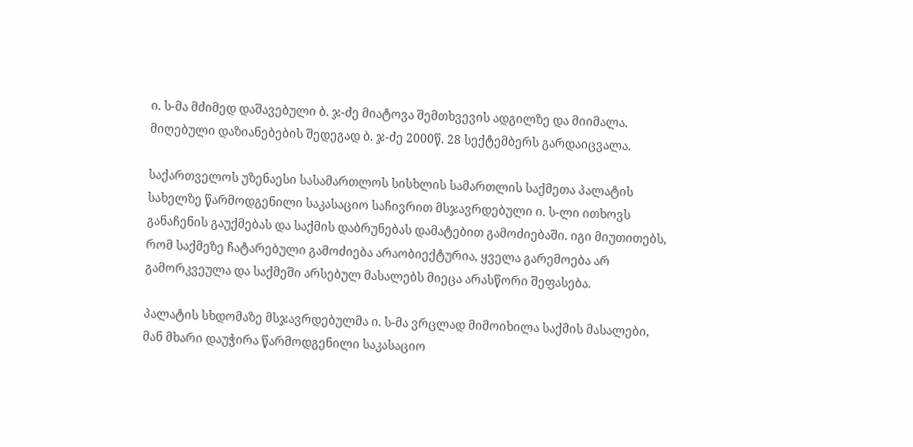ი. ს-მა მძიმედ დაშავებული ბ. ჯ-ძე მიატოვა შემთხვევის ადგილზე და მიიმალა. მიღებული დაზიანებების შედეგად ბ. ჯ-ძე 2000წ. 28 სექტემბერს გარდაიცვალა.

საქართველოს უზენაესი სასამართლოს სისხლის სამართლის საქმეთა პალატის სახელზე წარმოდგენილი საკასაციო საჩივრით მსჯავრდებული ი. ს-ლი ითხოვს განაჩენის გაუქმებას და საქმის დაბრუნებას დამატებით გამოძიებაში. იგი მიუთითებს, რომ საქმეზე ჩატარებული გამოძიება არაობიექტურია, ყველა გარემოება არ გამორკვეულა და საქმეში არსებულ მასალებს მიეცა არასწორი შეფასება.

პალატის სხდომაზე მსჯავრდებულმა ი. ს-მა ვრცლად მიმოიხილა საქმის მასალები, მან მხარი დაუჭირა წარმოდგენილი საკასაციო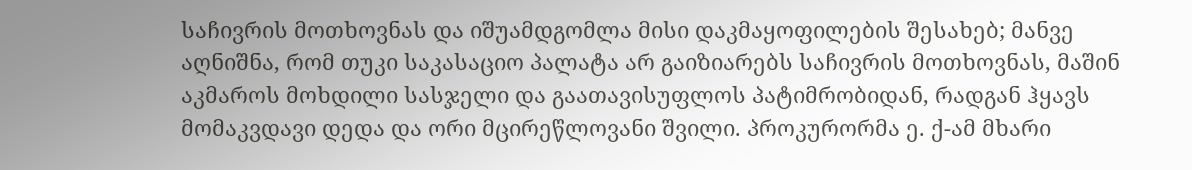საჩივრის მოთხოვნას და იშუამდგომლა მისი დაკმაყოფილების შესახებ; მანვე აღნიშნა, რომ თუკი საკასაციო პალატა არ გაიზიარებს საჩივრის მოთხოვნას, მაშინ აკმაროს მოხდილი სასჯელი და გაათავისუფლოს პატიმრობიდან, რადგან ჰყავს მომაკვდავი დედა და ორი მცირეწლოვანი შვილი. პროკურორმა ე. ქ-ამ მხარი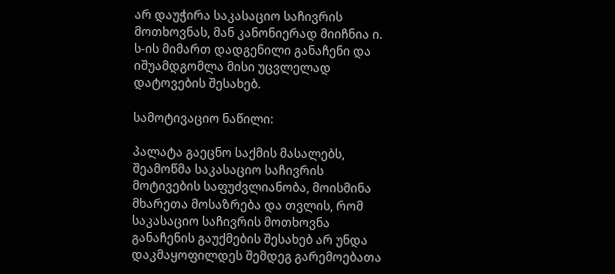არ დაუჭირა საკასაციო საჩივრის მოთხოვნას, მან კანონიერად მიიჩნია ი. ს-ის მიმართ დადგენილი განაჩენი და იშუამდგომლა მისი უცვლელად დატოვების შესახებ.

სამოტივაციო ნაწილი:

პალატა გაეცნო საქმის მასალებს, შეამოწმა საკასაციო საჩივრის მოტივების საფუძვლიანობა, მოისმინა მხარეთა მოსაზრება და თვლის, რომ საკასაციო საჩივრის მოთხოვნა განაჩენის გაუქმების შესახებ არ უნდა დაკმაყოფილდეს შემდეგ გარემოებათა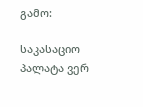გამო:

საკასაციო პალატა ვერ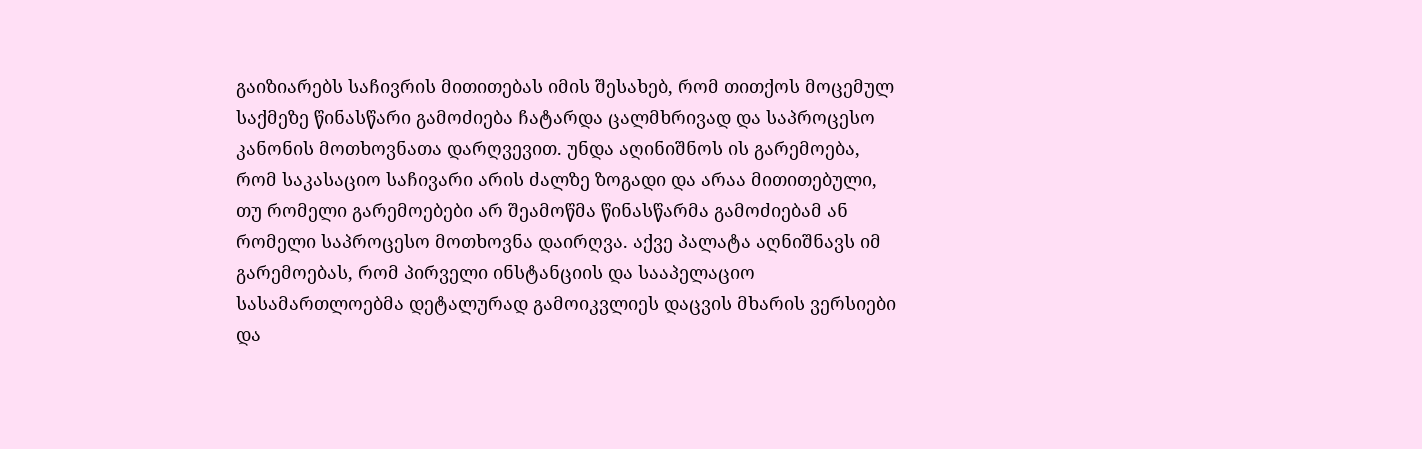გაიზიარებს საჩივრის მითითებას იმის შესახებ, რომ თითქოს მოცემულ საქმეზე წინასწარი გამოძიება ჩატარდა ცალმხრივად და საპროცესო კანონის მოთხოვნათა დარღვევით. უნდა აღინიშნოს ის გარემოება, რომ საკასაციო საჩივარი არის ძალზე ზოგადი და არაა მითითებული, თუ რომელი გარემოებები არ შეამოწმა წინასწარმა გამოძიებამ ან რომელი საპროცესო მოთხოვნა დაირღვა. აქვე პალატა აღნიშნავს იმ გარემოებას, რომ პირველი ინსტანციის და სააპელაციო სასამართლოებმა დეტალურად გამოიკვლიეს დაცვის მხარის ვერსიები და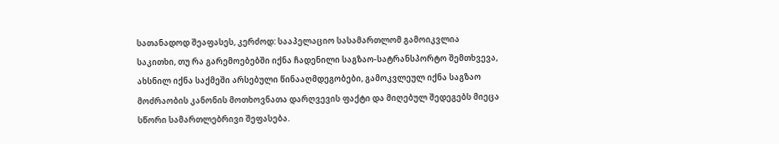სათანადოდ შეაფასეს, კერძოდ: სააპელაციო სასამართლომ გამოიკვლია საკითხი, თუ რა გარემოებებში იქნა ჩადენილი საგზაო-სატრანსპორტო შემთხვევა, ახსნილ იქნა საქმეში არსებული წინააღმდეგობები, გამოკვლეულ იქნა საგზაო მოძრაობის კანონის მოთხოვნათა დარღვევის ფაქტი და მიღებულ შედეგებს მიეცა სწორი სამართლებრივი შეფასება.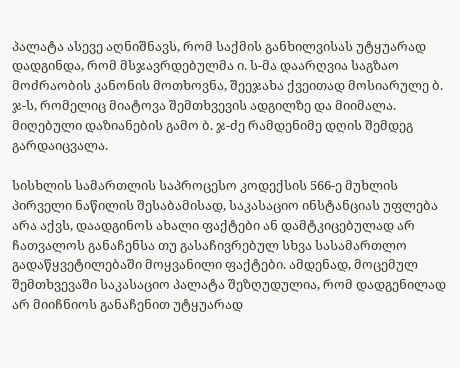პალატა ასევე აღნიშნავს, რომ საქმის განხილვისას უტყუარად დადგინდა, რომ მსჯავრდებულმა ი. ს-მა დაარღვია საგზაო მოძრაობის კანონის მოთხოვნა, შეეჯახა ქვეითად მოსიარულე ბ. ჯ-ს, რომელიც მიატოვა შემთხვევის ადგილზე და მიიმალა. მიღებული დაზიანების გამო ბ. ჯ-ძე რამდენიმე დღის შემდეგ გარდაიცვალა.

სისხლის სამართლის საპროცესო კოდექსის 566-ე მუხლის პირველი ნაწილის შესაბამისად, საკასაციო ინსტანციას უფლება არა აქვს, დაადგინოს ახალი ფაქტები ან დამტკიცებულად არ ჩათვალოს განაჩენსა თუ გასაჩივრებულ სხვა სასამართლო გადაწყვეტილებაში მოყვანილი ფაქტები. ამდენად, მოცემულ შემთხვევაში საკასაციო პალატა შეზღუდულია, რომ დადგენილად არ მიიჩნიოს განაჩენით უტყუარად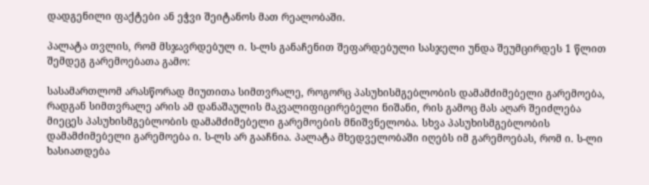დადგენილი ფაქტები ან ეჭვი შეიტანოს მათ რეალობაში.

პალატა თვლის, რომ მსჯავრდებულ ი. ს-ლს განაჩენით შეფარდებული სასჯელი უნდა შეუმცირდეს 1 წლით შემდეგ გარემოებათა გამო:

სასამართლომ არასწორად მიუთითა სიმთვრალე, როგორც პასუხისმგებლობის დამამძიმებელი გარემოება, რადგან სიმთვრალე არის ამ დანაშაულის მაკვალიფიცირებელი ნიშანი, რის გამოც მას აღარ შეიძლება მიეცეს პასუხისმგებლობის დამამძიმებელი გარემოების მნიშვნელობა. სხვა პასუხისმგებლობის დამამძიმებელი გარემოება ი. ს-ლს არ გააჩნია. პალატა მხედველობაში იღებს იმ გარემოებას, რომ ი. ს-ლი ხასიათდება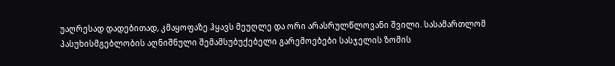უაღრესად დადებითად, კმაყოფაზე ჰყავს მეუღლე და ორი არასრულწლოვანი შვილი. სასამართლომ პასუხისმგებლობის აღნიშნული შემამსუბუქებელი გარემოებები სასჯელის ზომის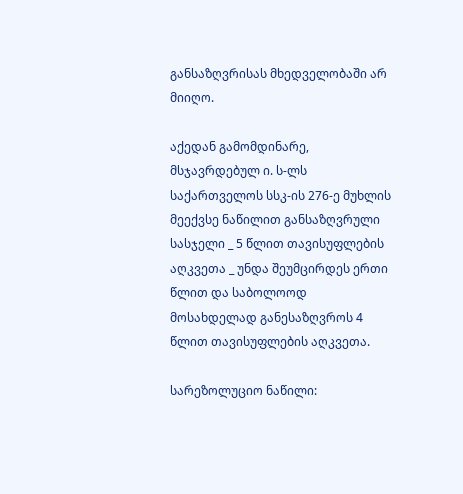განსაზღვრისას მხედველობაში არ მიიღო.

აქედან გამომდინარე, მსჯავრდებულ ი. ს-ლს საქართველოს სსკ-ის 276-ე მუხლის მეექვსე ნაწილით განსაზღვრული სასჯელი _ 5 წლით თავისუფლების აღკვეთა _ უნდა შეუმცირდეს ერთი წლით და საბოლოოდ მოსახდელად განესაზღვროს 4 წლით თავისუფლების აღკვეთა.

სარეზოლუციო ნაწილი: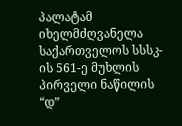პალატამ იხელმძღვანელა საქართველოს სსსკ-ის 561-ე მუხლის პირველი ნაწილის “დ”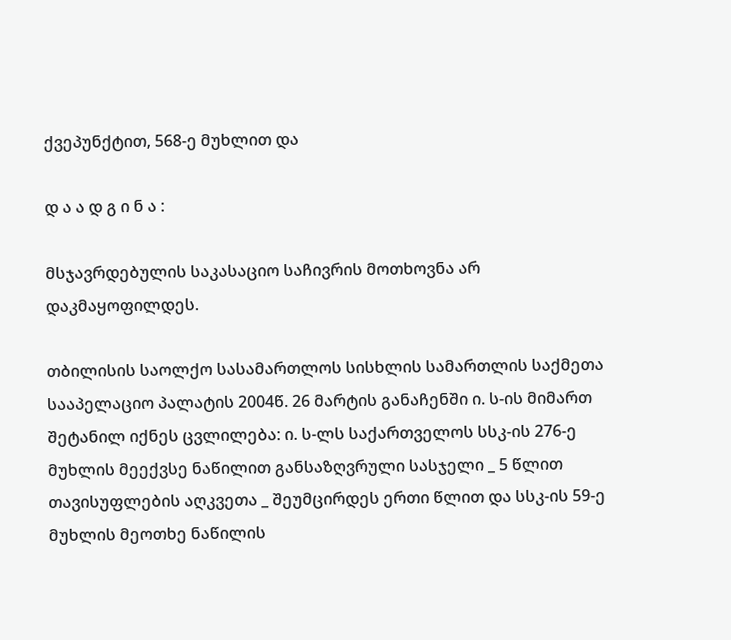ქვეპუნქტით, 568-ე მუხლით და

დ ა ა დ გ ი ნ ა :

მსჯავრდებულის საკასაციო საჩივრის მოთხოვნა არ დაკმაყოფილდეს.

თბილისის საოლქო სასამართლოს სისხლის სამართლის საქმეთა სააპელაციო პალატის 2004წ. 26 მარტის განაჩენში ი. ს-ის მიმართ შეტანილ იქნეს ცვლილება: ი. ს-ლს საქართველოს სსკ-ის 276-ე მუხლის მეექვსე ნაწილით განსაზღვრული სასჯელი _ 5 წლით თავისუფლების აღკვეთა _ შეუმცირდეს ერთი წლით და სსკ-ის 59-ე მუხლის მეოთხე ნაწილის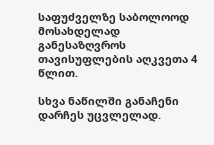საფუძველზე საბოლოოდ მოსახდელად განესაზღვროს თავისუფლების აღკვეთა 4 წლით.

სხვა ნაწილში განაჩენი დარჩეს უცვლელად.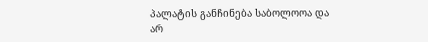პალატის განჩინება საბოლოოა და არ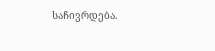საჩივრდება.